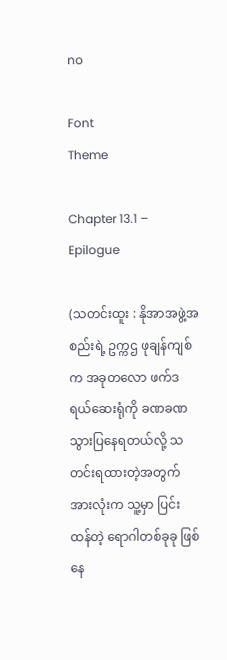no

Font
Theme

Chapter 13.1 – Epilogue

(သတင်းထူး : နိုအာအဖွဲ့အစည်းရဲ့ ဥက္ကဌ ဖုချန်ကျစ်က အခုတလော ဖက်ဒရယ်ဆေးရုံကို ခဏခဏ သွားပြနေရတယ်လို့ သတင်းရထားတဲ့အတွက် အားလုံးက သူ့မှာ ပြင်းထန်တဲ့ ရောဂါတစ်ခုခု ဖြစ်နေ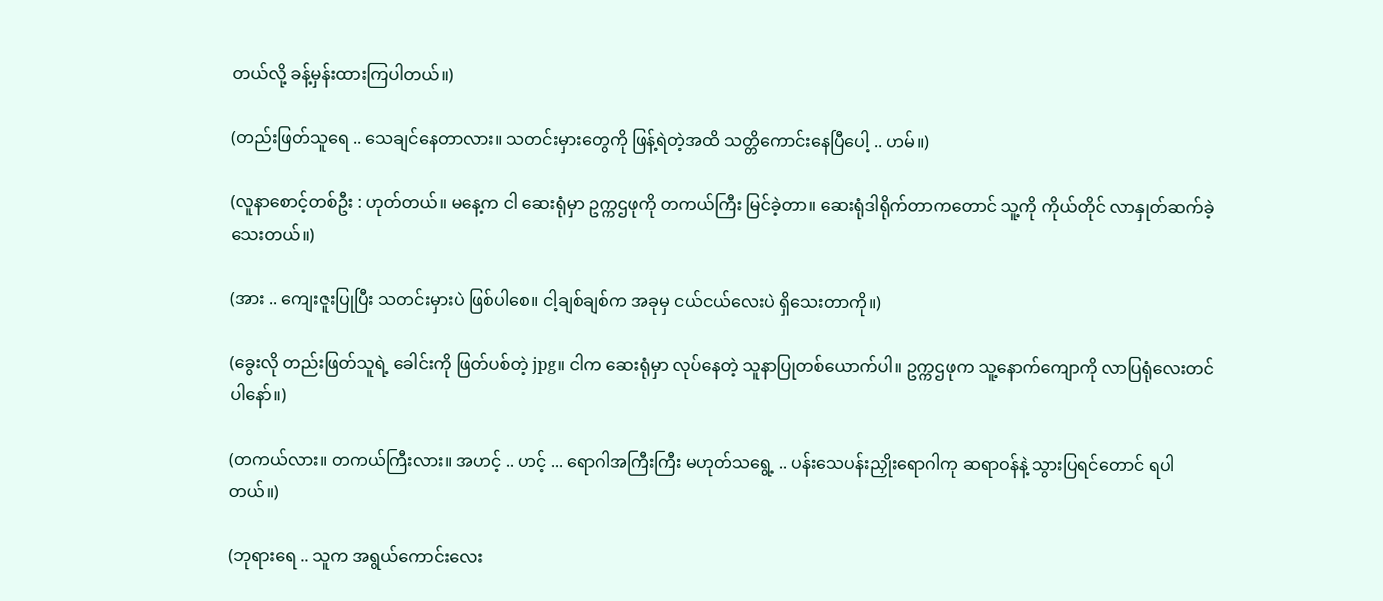တယ်လို့ ခန့်မှန်းထားကြပါတယ်။)

(တည်းဖြတ်သူရေ .. သေချင်နေတာလား။ သတင်းမှားတွေကို ဖြန့်ရဲတဲ့အထိ သတ္တိကောင်းနေပြီပေါ့ .. ဟမ်။)

(လူနာစောင့်တစ်ဦး : ဟုတ်တယ်။ မနေ့က ငါ ဆေးရုံမှာ ဥက္ကဌဖုကို တကယ်ကြီး မြင်ခဲ့တာ။ ဆေးရုံဒါရိုက်တာကတောင် သူ့ကို ကိုယ်တိုင် လာနှုတ်ဆက်ခဲ့သေးတယ်။)

(အား .. ကျေးဇူးပြုပြီး သတင်းမှားပဲ ဖြစ်ပါစေ။ ငါ့ချစ်ချစ်က အခုမှ ငယ်ငယ်လေးပဲ ရှိသေးတာကို။)

(ခွေးလို တည်းဖြတ်သူရဲ့ ခေါင်းကို ဖြတ်ပစ်တဲ့ jpg။ ငါက ဆေးရုံမှာ လုပ်နေတဲ့ သူနာပြုတစ်ယောက်ပါ။ ဥက္ကဌဖုက သူ့နောက်ကျောကို လာပြရုံလေးတင်ပါနော်။)

(တကယ်လား။ တကယ်ကြီးလား။ အဟင့် .. ဟင့် ... ရောဂါအကြီးကြီး မဟုတ်သရွေ့ .. ပန်းသေပန်းညှိုးရောဂါကု ဆရာဝန်နဲ့ သွားပြရင်တောင် ရပါတယ်။)

(ဘုရားရေ .. သူက အရွယ်ကောင်းလေး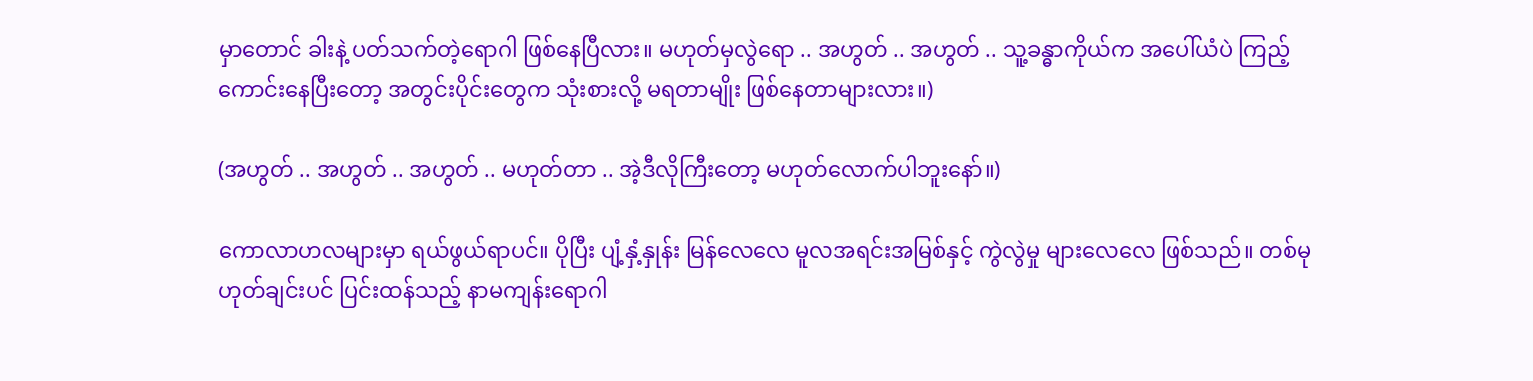မှာတောင် ခါးနဲ့ ပတ်သက်တဲ့ရောဂါ ဖြစ်နေပြီလား။ မဟုတ်မှလွဲရော .. အဟွတ် .. အဟွတ် .. သူ့ခန္ဓာကိုယ်က အပေါ်ယံပဲ ကြည့်ကောင်းနေပြီးတော့ အတွင်းပိုင်းတွေက သုံးစားလို့ မရတာမျိုး ဖြစ်နေတာများလား။)

(အဟွတ် .. အဟွတ် .. အဟွတ် .. မဟုတ်တာ .. အဲ့ဒီလိုကြီးတော့ မဟုတ်လောက်ပါဘူးနော်။)

ကောလာဟလများမှာ ရယ်ဖွယ်ရာပင်။ ပိုပြီး ပျံ့နှံ့နှုန်း မြန်လေလေ မူလအရင်းအမြစ်နှင့် ကွဲလွဲမှု များလေလေ ဖြစ်သည်။ တစ်မုဟုတ်ချင်းပင် ပြင်းထန်သည့် နာမကျန်းရောဂါ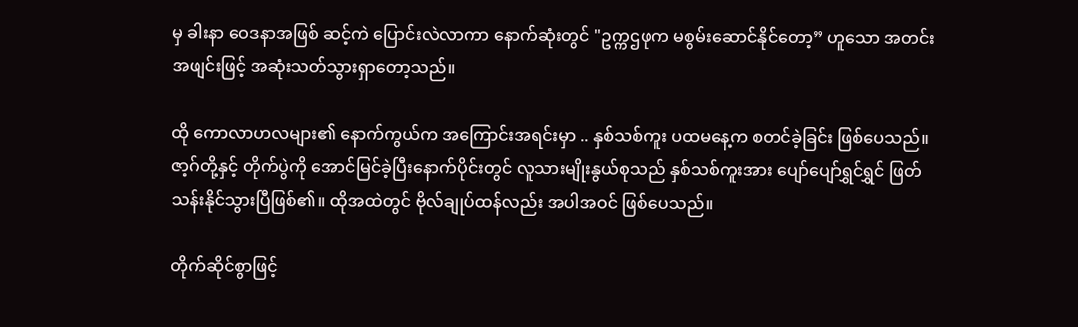မှ ခါးနာ ဝေဒနာအဖြစ် ဆင့်ကဲ ပြောင်းလဲလာကာ နောက်ဆုံးတွင် "ဥက္ကဌဖုက မစွမ်းဆောင်နိုင်တော့” ဟူသော အတင်းအဖျင်းဖြင့် အဆုံးသတ်သွားရှာတော့သည်။

ထို ကောလာဟလများ၏ နောက်ကွယ်က အကြောင်းအရင်းမှာ .. နှစ်သစ်ကူး ပထမနေ့က စတင်ခဲ့ခြင်း ဖြစ်ပေသည်။ ဇာ့ဂ်တို့နှင့် တိုက်ပွဲကို အောင်မြင်ခဲ့ပြီးနောက်ပိုင်းတွင် လူသားမျိုးနွယ်စုသည် နှစ်သစ်ကူးအား ပျော်ပျော်ရွှင်ရွှင် ဖြတ်သန်းနိုင်သွားပြီဖြစ်၏။ ထိုအထဲတွင် ဗိုလ်ချုပ်ထန်လည်း အပါအဝင် ဖြစ်ပေသည်။

တိုက်ဆိုင်စွာဖြင့်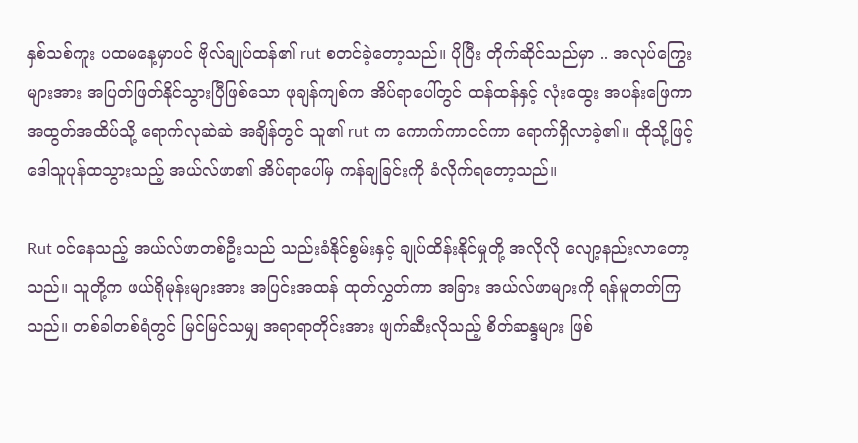နှစ်သစ်ကူး ပထမနေ့မှာပင် ဗိုလ်ချုပ်ထန်၏ rut စတင်ခဲ့တော့သည်။ ပိုပြီး တိုက်ဆိုင်သည်မှာ .. အလုပ်ကြွေးများအား အပြတ်ဖြတ်နိုင်သွားပြီဖြစ်သော ဖုချန်ကျစ်က အိပ်ရာပေါ်တွင် ထန်ထန်နှင့် လုံးထွေး အပန်းဖြေကာ အထွတ်အထိပ်သို့ ရောက်လုဆဲဆဲ အချိန်တွင် သူ၏ rut က ကောက်ကာငင်ကာ ရောက်ရှိလာခဲ့၏။ ထိုသို့ဖြင့် ဒေါသူပုန်ထသွားသည့် အယ်လ်ဖာ၏ အိပ်ရာပေါ်မှ ကန်ချခြင်းကို ခံလိုက်ရတော့သည်။

Rut ဝင်နေသည့် အယ်လ်ဖာတစ်ဦးသည် သည်းခံနိုင်စွမ်းနှင့် ချုပ်ထိန်းနိုင်မှုတို့ အလိုလို လျော့နည်းလာတော့သည်။ သူတို့က ဖယ်ရိုမုန်းများအား အပြင်းအထန် ထုတ်လွှတ်ကာ အခြား အယ်လ်ဖာများကို ရန်မူတတ်ကြသည်။ တစ်ခါတစ်ရံတွင် မြင်မြင်သမျှ အရာရာတိုင်းအား ဖျက်ဆီးလိုသည့် စိတ်ဆန္ဒများ ဖြစ်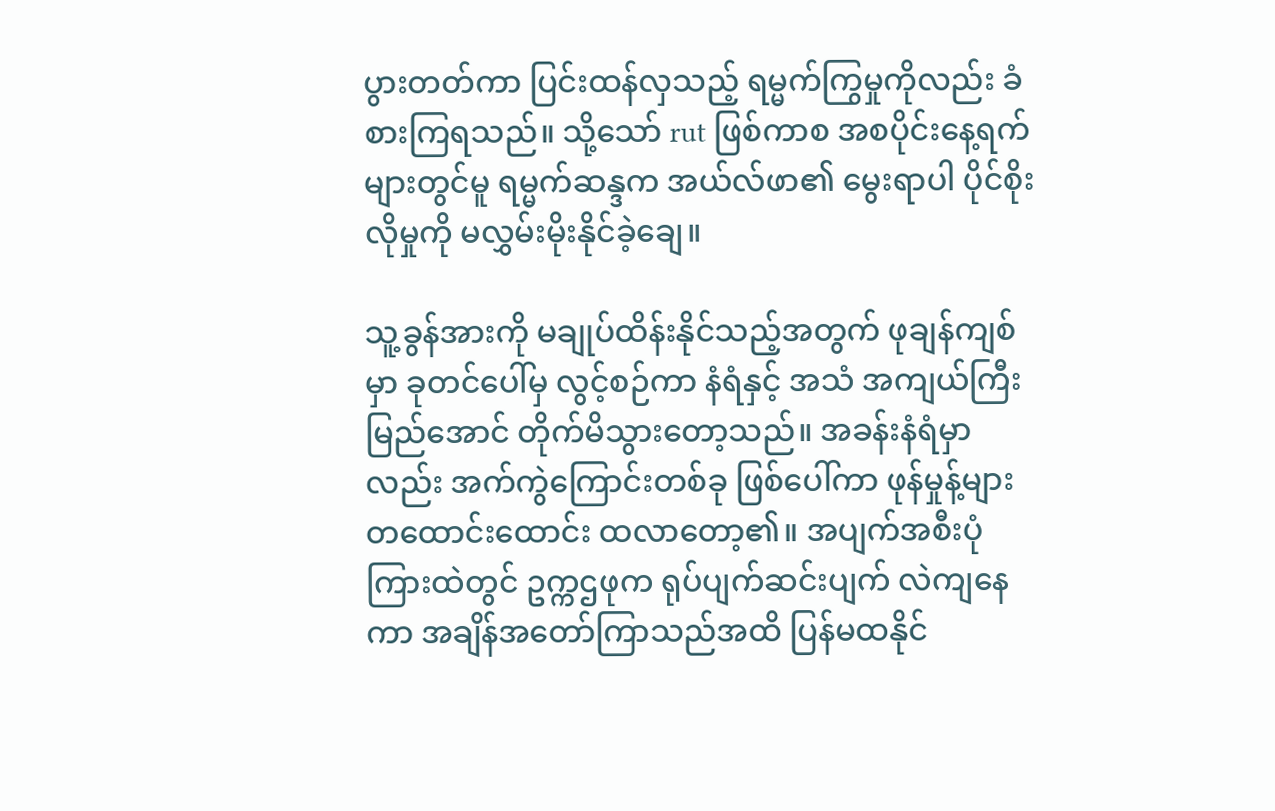ပွားတတ်ကာ ပြင်းထန်လှသည့် ရမ္မက်ကြွမှုကိုလည်း ခံစားကြရသည်။ သို့သော် rut ဖြစ်ကာစ အစပိုင်းနေ့ရက်များတွင်မူ ရမ္မက်ဆန္ဒက အယ်လ်ဖာ၏ မွေးရာပါ ပိုင်စိုးလိုမှုကို မလွှမ်းမိုးနိုင်ခဲ့ချေ။

သူ့ခွန်အားကို မချုပ်ထိန်းနိုင်သည့်အတွက် ဖုချန်ကျစ်မှာ ခုတင်ပေါ်မှ လွင့်စဉ်ကာ နံရံနှင့် အသံ အကျယ်ကြီး မြည်အောင် တိုက်မိသွားတော့သည်။ အခန်းနံရံမှာလည်း အက်ကွဲကြောင်းတစ်ခု ဖြစ်ပေါ်ကာ ဖုန်မှုန့်များ တထောင်းထောင်း ထလာတော့၏။ အပျက်အစီးပုံကြားထဲတွင် ဥက္ကဌဖုက ရုပ်ပျက်ဆင်းပျက် လဲကျနေကာ အချိန်အတော်ကြာသည်အထိ ပြန်မထနိုင်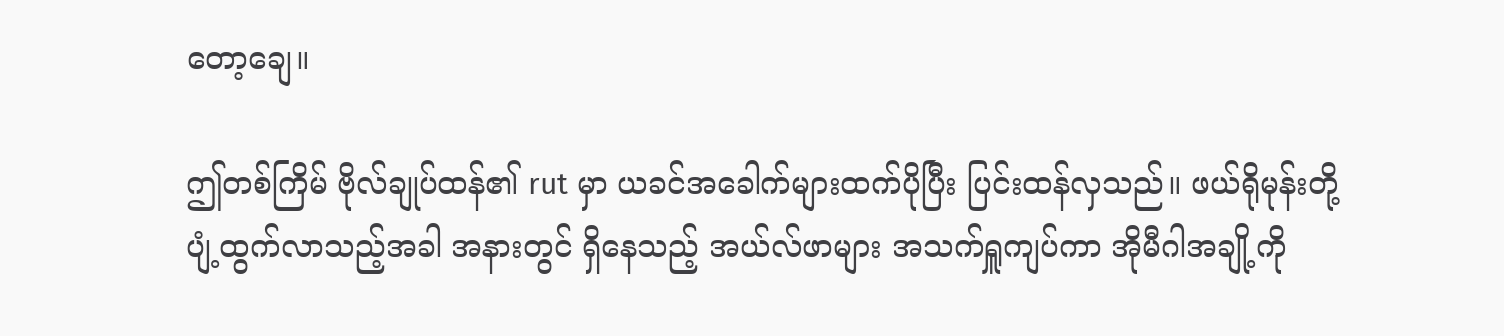တော့ချေ။

ဤတစ်ကြိမ် ဗိုလ်ချုပ်ထန်၏ rut မှာ ယခင်အခေါက်များထက်ပိုပြီး ပြင်းထန်လှသည်။ ဖယ်ရိုမုန်းတို့ ပျံ့ထွက်လာသည့်အခါ အနားတွင် ရှိနေသည့် အယ်လ်ဖာများ အသက်ရှူကျပ်ကာ အိုမီဂါအချို့ကို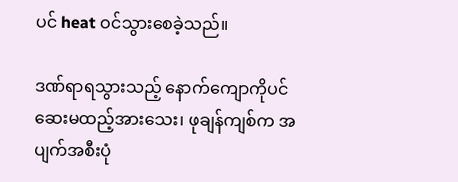ပင် heat ဝင်သွားစေခဲ့သည်။

ဒဏ်ရာရသွားသည့် နောက်ကျောကိုပင် ဆေးမထည့်အားသေး၊ ဖုချန်ကျစ်က အပျက်အစီးပုံ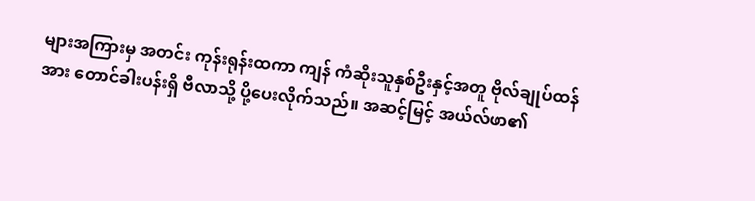များအကြားမှ အတင်း ကုန်းရုန်းထကာ ကျန် ကံဆိုးသူနှစ်ဦးနှင့်အတူ ဗိုလ်ချုပ်ထန်အား တောင်ခါးပန်းရှိ ဗီလာသို့ ပို့ပေးလိုက်သည်။ အဆင့်မြင့် အယ်လ်ဖာ၏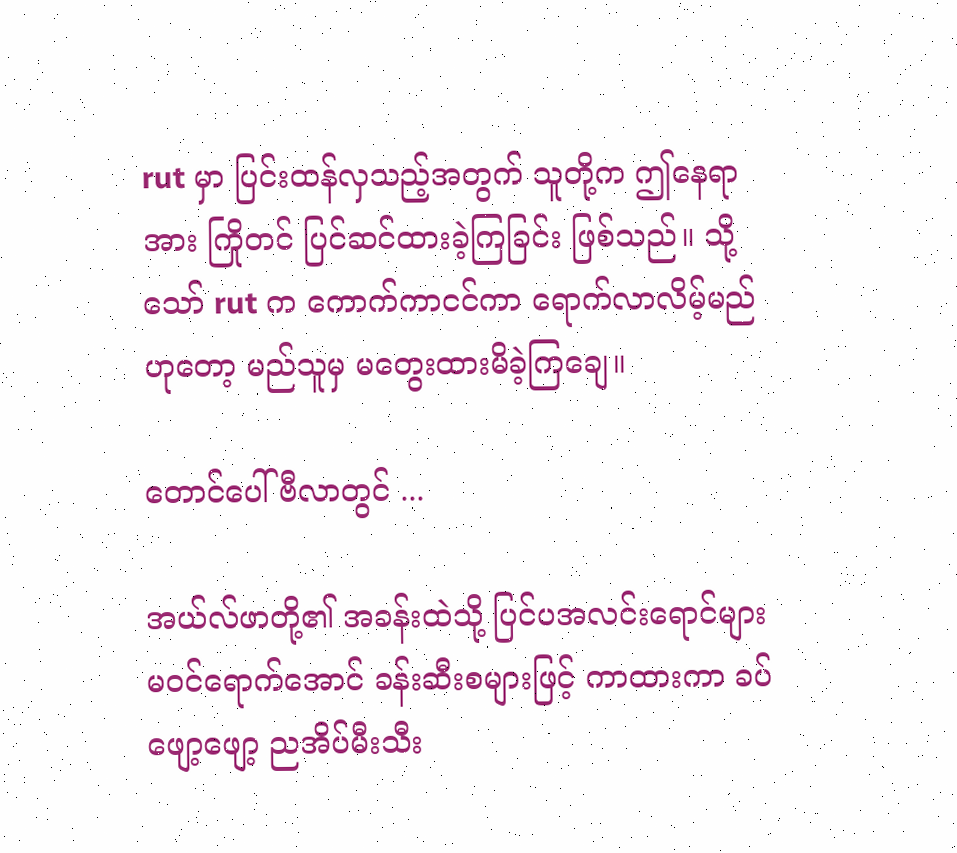rut မှာ ပြင်းထန်လှသည့်အတွက် သူတို့က ဤနေရာအား ကြိုတင် ပြင်ဆင်ထားခဲ့ကြခြင်း ဖြစ်သည်။ သို့သော် rut က ကောက်ကာငင်ကာ ရောက်လာလိမ့်မည်ဟုတော့ မည်သူမှ မတွေးထားမိခဲ့ကြချေ။

တောင်ပေါ်ဗီလာတွင် ...

အယ်လ်ဖာတို့၏ အခန်းထဲသို့ ပြင်ပအလင်းရောင်များ မဝင်ရောက်အောင် ခန်းဆီးစများဖြင့် ကာထားကာ ခပ်ဖျော့ဖျော့ ညအိပ်မီးသီး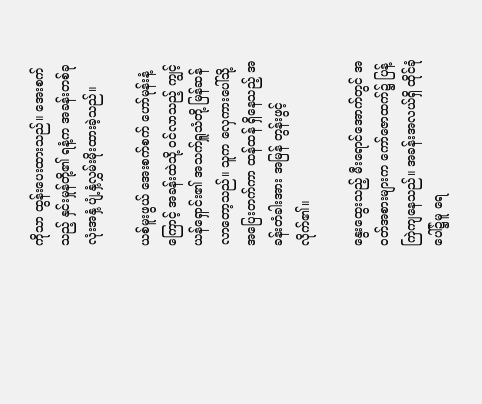ကိုသာ ထွန်းပေးထားသည်။ အေးစက်သည့် နှင်းမှုန်တို့၏ ရနံ့က အခန်းတစ်ခုလုံးအနှံ့ ပျံ့နှံ့လွှမ်းမိုးထားခဲ့သည်။

ယစ်မူးဖွယ် အေးစက်စက် ဟော်မုန်းနံ့ကြောင့် အခန်းထဲသို့ ဝင်လာသည့် ကျွင့်ယန်ရှောင်း၏ အသက်ရှူသံတို့ မြန်ဆန်လာတော့သည်။ သူက လှေကားပေါ်သို့ အပြေးတက်ကာ ထန်ထန် ရှိနေသည့် အခန်းတံခါးအား အမြန် တွန်းဖွင့်လိုက်၏။

နွေးထွေးသည့် မီးရောင်အောက်တွင် အဝတ်အစားများက ကော်ဇောထက်၌ ပြန့်ကြဲကျနေသည်။ အခန်းအလယ်ရှိ ထိုင်ခုံပေါ်၌မူ ရေ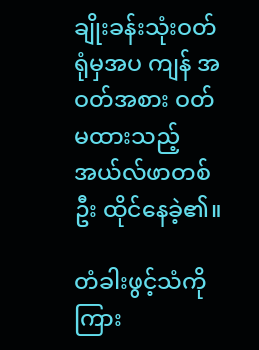ချိုးခန်းသုံးဝတ်ရုံမှအပ ကျန် အဝတ်အစား ဝတ်မထားသည့် အယ်လ်ဖာတစ်ဦး ထိုင်နေခဲ့၏။

တံခါးဖွင့်သံကို ကြား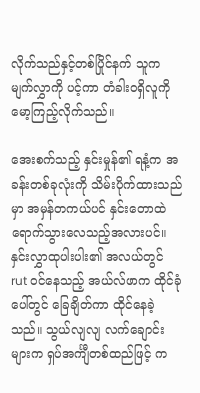လိုက်သည်နှင့်တစ်ပြိုင်နက် သူက မျက်လွှာကို ပင့်ကာ တံခါးဝရှိလူကို မော့ကြည့်လိုက်သည်။

အေးစက်သည့် နှင်းမှုန်၏ ရနံ့က အခန်းတစ်ခုလုံးကို သိမ်းပိုက်ထားသည်မှာ အမှန်တကယ်ပင် နှင်းတောထဲ ရောက်သွားလေသည့်အလားပင်။ နှင်းလွှာထုပါးပါး၏ အလယ်တွင် rut ဝင်နေသည့် အယ်လ်ဖာက ထိုင်ခုံပေါ်တွင် ခြေချိတ်ကာ ထိုင်နေခဲ့သည်။ သွယ်လျလျ လက်ချောင်းများက ရှပ်အင်္ကျီတစ်ထည်ဖြင့် က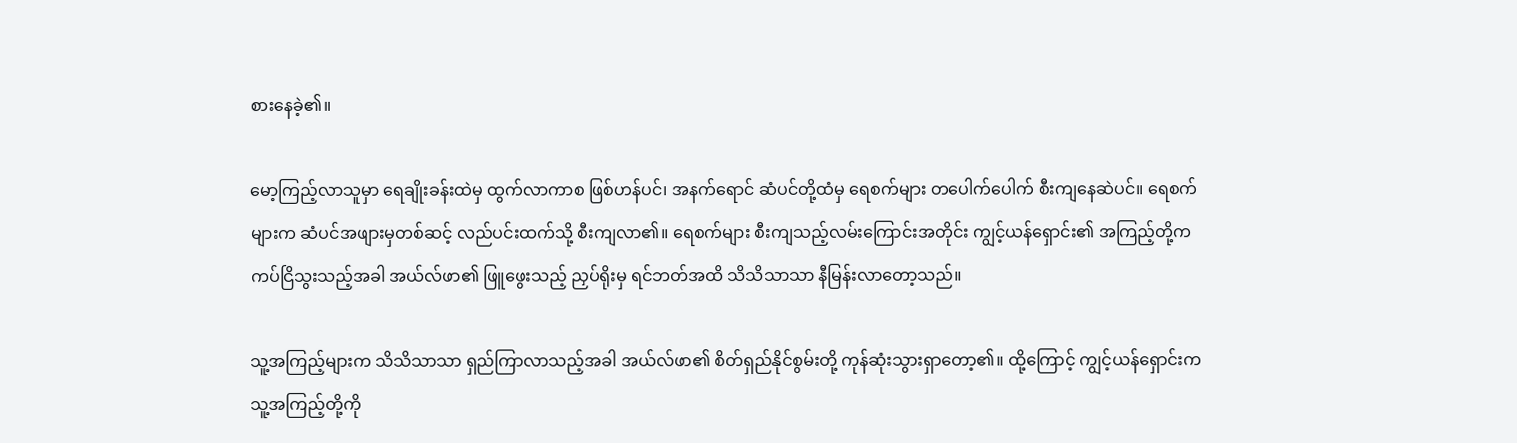စားနေခဲ့၏။

မော့ကြည့်လာသူမှာ ရေချိုးခန်းထဲမှ ထွက်လာကာစ ဖြစ်ဟန်ပင်၊ အနက်ရောင် ဆံပင်တို့ထံမှ ရေစက်များ တပေါက်ပေါက် စီးကျနေဆဲပင်။ ရေစက်များက ဆံပင်အဖျားမှတစ်ဆင့် လည်ပင်းထက်သို့ စီးကျလာ၏။ ရေစက်များ စီးကျသည့်လမ်းကြောင်းအတိုင်း ကျွင့်ယန်ရှောင်း၏ အကြည့်တို့က ကပ်ငြိသွးသည့်အခါ အယ်လ်ဖာ၏ ဖြူဖွေးသည့် ညှပ်ရိုးမှ ရင်ဘတ်အထိ သိသိသာသာ နီမြန်းလာတော့သည်။

သူ့အကြည့်များက သိသိသာသာ ရှည်ကြာလာသည့်အခါ အယ်လ်ဖာ၏ စိတ်ရှည်နိုင်စွမ်းတို့ ကုန်ဆုံးသွားရှာတော့၏။ ထို့ကြောင့် ကျွင့်ယန်ရှောင်းက သူ့အကြည့်တို့ကို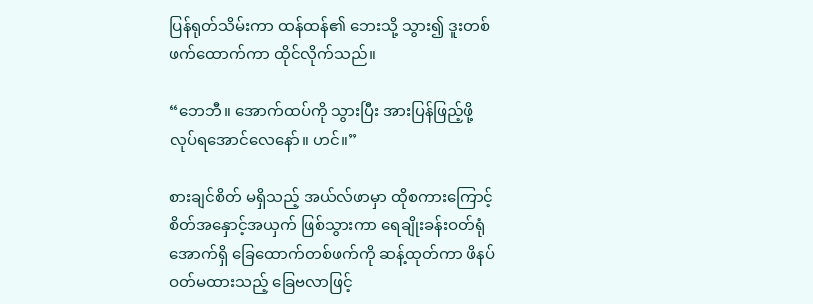ပြန်ရုတ်သိမ်းကာ ထန်ထန်၏ ဘေးသို့ သွား၍ ဒူးတစ်ဖက်ထောက်ကာ ထိုင်လိုက်သည်။

“ဘေဘီ။ အောက်ထပ်ကို သွားပြီး အားပြန်ဖြည့်ဖို့ လုပ်ရအောင်လေနော်။ ဟင်။”

စားချင်စိတ် မရှိသည့် အယ်လ်ဖာမှာ ထိုစကားကြောင့် စိတ်အနှောင့်အယှက် ဖြစ်သွားကာ ရေချိုးခန်းဝတ်ရုံအောက်ရှိ ခြေထောက်တစ်ဖက်ကို ဆန့်ထုတ်ကာ ဖိနပ် ဝတ်မထားသည့် ခြေဗလာဖြင့်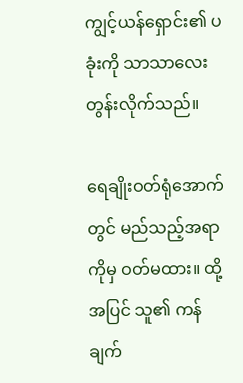ကျွင့်ယန်ရှောင်း၏ ပခုံးကို သာသာလေး တွန်းလိုက်သည်။

ရေချိုးဝတ်ရုံအောက်တွင် မည်သည့်အရာကိုမှ ဝတ်မထား။ ထို့အပြင် သူ၏ ကန်ချက်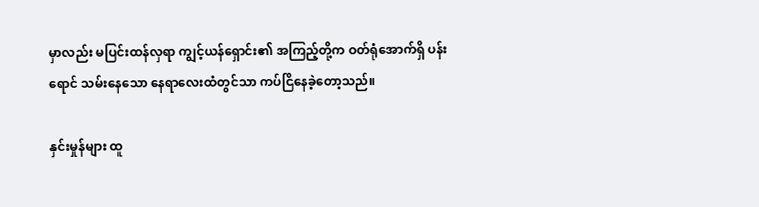မှာလည်း မပြင်းထန်လှရာ ကျွင့်ယန်ရှောင်း၏ အကြည့်တို့က ဝတ်ရုံအောက်ရှိ ပန်းရောင် သမ်းနေသော နေရာလေးထံတွင်သာ ကပ်ငြိနေခဲ့တော့သည်။

နှင်းမှုန်များ ထူ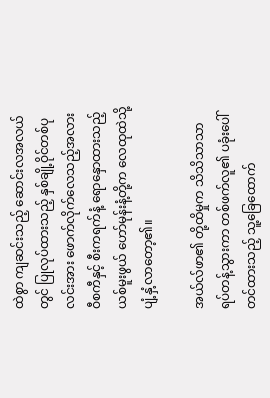ထဲစွာ ကျဆင်းသည့် ဆောင်းလအလယ်တွင် ပြုလုပ်ထားသည့် နှစ်ချို့ဝိုင်တစ်ပုလင်းအား ဖောက်လိုက်လေသည့်အလား ဝီစကီနှင့် စီးကရက်နံ့ ရောနှောထားသည့် ယစ်မူးဖွယ် ဟော်မုန်းနံ့တို့က လေထုထဲသို့ ပျံ့နှံ့လာတော့၏။

အယ်လ်ဖာ၏ တို့ထိမှုက သိသိသာသာ ရပ်တန့်သွားကာ တစ်ဖက်လူ၏ ပခုံးပေါ် တင်ထားသည့် သူ့ခြေထောက်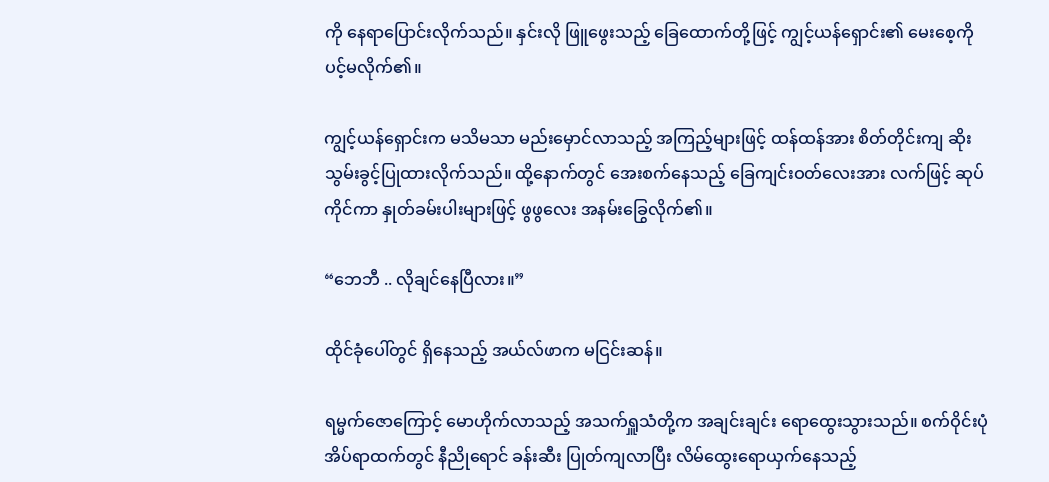ကို နေရာပြောင်းလိုက်သည်။ နှင်းလို ဖြူဖွေးသည့် ခြေထောက်တို့ဖြင့် ကျွင့်ယန်ရှောင်း၏ မေးစေ့ကို ပင့်မလိုက်၏။

ကျွင့်ယန်ရှောင်းက မသိမသာ မည်းမှောင်လာသည့် အကြည့်များဖြင့် ထန်ထန်အား စိတ်တိုင်းကျ ဆိုးသွမ်းခွင့်ပြုထားလိုက်သည်။ ထို့နောက်တွင် အေးစက်နေသည့် ခြေကျင်းဝတ်လေးအား လက်ဖြင့် ဆုပ်ကိုင်ကာ နှုတ်ခမ်းပါးများဖြင့် ဖွဖွလေး အနမ်းခြွေလိုက်၏။

“ဘေဘီ .. လိုချင်နေပြီလား။”

ထိုင်ခုံပေါ်တွင် ရှိနေသည့် အယ်လ်ဖာက မငြင်းဆန်။

ရမ္မက်ဇောကြောင့် မောဟိုက်လာသည့် အသက်ရှူသံတို့က အချင်းချင်း ရောထွေးသွားသည်။ စက်ဝိုင်းပုံ အိပ်ရာထက်တွင် နီညိုရောင် ခန်းဆီး ပြုတ်ကျလာပြီး လိမ်ထွေးရောယှက်နေသည့်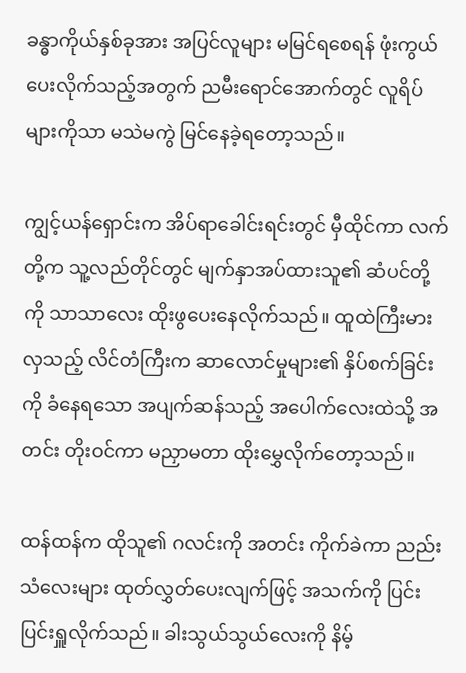ခန္ဓာကိုယ်နှစ်ခုအား အပြင်လူများ မမြင်ရစေရန် ဖုံးကွယ်ပေးလိုက်သည့်အတွက် ညမီးရောင်အောက်တွင် လူရိပ်များကိုသာ မသဲမကွဲ မြင်နေခဲ့ရတော့သည်။

ကျွင့်ယန်ရှောင်းက အိပ်ရာခေါင်းရင်းတွင် မှီထိုင်ကာ လက်တို့က သူ့လည်တိုင်တွင် မျက်နှာအပ်ထားသူ၏ ဆံပင်တို့ကို သာသာလေး ထိုးဖွပေးနေလိုက်သည်။ ထူထဲကြီးမားလှသည့် လိင်တံကြီးက ဆာလောင်မှုများ၏ နှိပ်စက်ခြင်းကို ခံနေရသော အပျက်ဆန်သည့် အပေါက်လေးထဲသို့ အတင်း တိုးဝင်ကာ မညှာမတာ ထိုးမွှေလိုက်တော့သည်။

ထန်ထန်က ထိုသူ၏ ဂလင်းကို အတင်း ကိုက်ခဲကာ ညည်းသံလေးများ ထုတ်လွှတ်ပေးလျက်ဖြင့် အသက်ကို ပြင်းပြင်းရှူလိုက်သည်။ ခါးသွယ်သွယ်လေးကို နိမ့်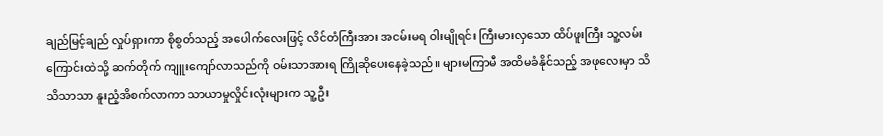ချည်မြင့်ချည် လှုပ်ရှားကာ စိုစွတ်သည့် အပေါက်လေးဖြင့် လိင်တံကြီးအား အငမ်းမရ ဝါးမျိုရင်း ကြီးမားလှသော ထိပ်ဖူးကြီး သူ့လမ်းကြောင်းထဲသို့ ဆက်တိုက် ကျူးကျော်လာသည်ကို ဝမ်းသာအားရ ကြိုဆိုပေးနေခဲ့သည်။ များမကြာမီ အထိမခံနိုင်သည့် အဖုလေးမှာ သိသိသာသာ နူးညံ့အိစက်လာကာ သာယာမှုလှိုင်းလုံးများက သူ့ဦး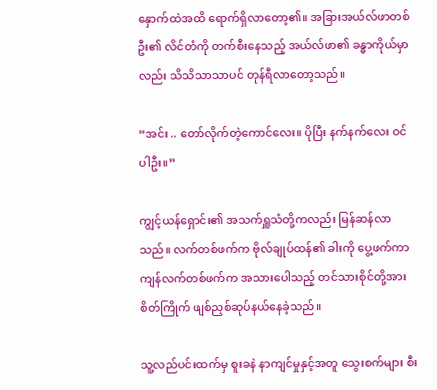နှောက်ထဲအထိ ရောက်ရှိလာတော့၏။ အခြားအယ်လ်ဖာတစ်ဦး၏ လိင်တံကို တက်စီးနေသည့် အယ်လ်ဖာ၏ ခန္ဓာကိုယ်မှာလည်း သိသိသာသာပင် တုန်ရီလာတော့သည်။

“အင်း .. တော်လိုက်တဲ့ကောင်လေး။ ပိုပြီး နက်နက်လေး ဝင်ပါဦး။”

ကျွင့်ယန်ရှောင်း၏ အသက်ရှူသံတို့ကလည်း မြန်ဆန်လာသည်။ လက်တစ်ဖက်က ဗိုလ်ချုပ်ထန်၏ ခါးကို ပွေ့ဖက်ကာ ကျန်လက်တစ်ဖက်က အသားပေါသည့် တင်သားစိုင်တို့အား စိတ်ကြိုက် ဖျစ်ညှစ်ဆုပ်နယ်နေခဲ့သည်။

သူ့လည်ပင်းထက်မှ စူးခနဲ နာကျင်မှုနှင့်အတူ သွေးစက်များ စီး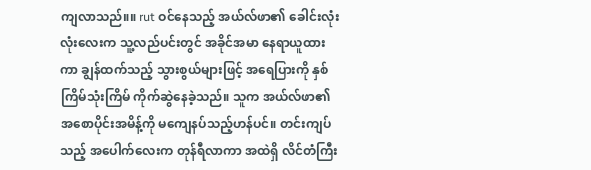ကျလာသည်။။ rut ဝင်နေသည့် အယ်လ်ဖာ၏ ခေါင်းလုံးလုံးလေးက သူ့လည်ပင်းတွင် အခိုင်အမာ နေရာယူထားကာ ချွန်ထက်သည့် သွားစွယ်များဖြင့် အရေပြားကို နှစ်ကြိမ်သုံးကြိမ် ကိုက်ဆွဲနေခဲ့သည်။ သူက အယ်လ်ဖာ၏ အစောပိုင်းအမိန့်ကို မကျေနပ်သည့်ဟန်ပင်။ တင်းကျပ်သည့် အပေါက်လေးက တုန်ရီလာကာ အထဲရှိ လိင်တံကြီး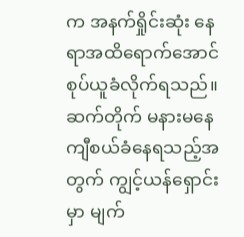က အနက်ရှိုင်းဆုံး နေရာအထိရောက်အောင် စုပ်ယူခံလိုက်ရသည်။ ဆက်တိုက် မနားမနေ ကျီစယ်ခံနေရသည့်အတွက် ကျွင့်ယန်ရှောင်းမှာ မျက်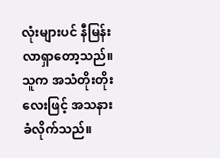လုံးများပင် နီမြန်းလာရှာတော့သည်။ သူက အသံတိုးတိုးလေးဖြင့် အသနားခံလိုက်သည်။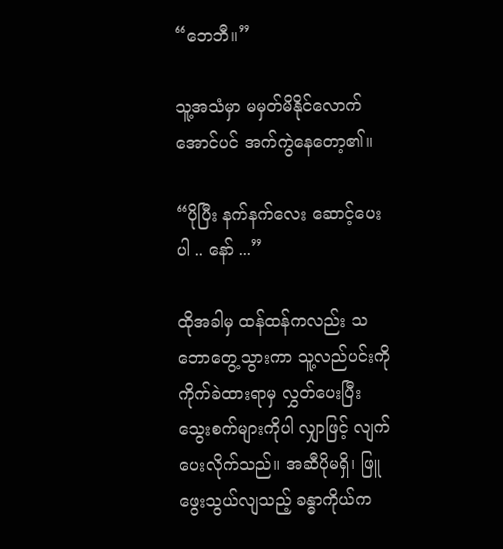“ဘေဘီ။”

သူ့အသံမှာ မမှတ်မိနိုင်လောက်အောင်ပင် အက်ကွဲနေတော့၏။

“ပိုပြီး နက်နက်လေး ဆောင့်ပေးပါ .. နော် ...”

ထိုအခါမှ ထန်ထန်ကလည်း သဘောတွေ့သွားကာ သူ့လည်ပင်းကို ကိုက်ခဲထားရာမှ လွှတ်ပေးပြီး သွေးစက်များကိုပါ လျှာဖြင့် လျက်ပေးလိုက်သည်။ အဆီပိုမရှိ၊ ဖြူဖွေးသွယ်လျသည့် ခန္ဓာကိုယ်က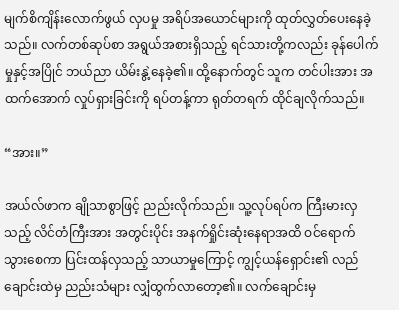မျက်စိကျိန်းလောက်ဖွယ် လှပမှု အရိပ်အယောင်များကို ထုတ်လွှတ်ပေးနေခဲ့သည်။ လက်တစ်ဆုပ်စာ အရွယ်အစားရှိသည့် ရင်သားတို့ကလည်း ခုန်ပေါက်မှုနှင့်အပြိုင် ဘယ်ညာ ယိမ်းနွဲ့နေခဲ့၏။ ထို့နောက်တွင် သူက တင်ပါးအား အထက်အောက် လှုပ်ရှားခြင်းကို ရပ်တန့်ကာ ရုတ်တရက် ထိုင်ချလိုက်သည်။

“အား။”

အယ်လ်ဖာက ချိုသာစွာဖြင့် ညည်းလိုက်သည်။ သူ့လုပ်ရပ်က ကြီးမားလှသည့် လိင်တံကြီးအား အတွင်းပိုင်း အနက်ရှိုင်းဆုံးနေရာအထိ ဝင်ရောက်သွားစေကာ ပြင်းထန်လှသည့် သာယာမှုကြောင့် ကျွင့်ယန်ရှောင်း၏ လည်ချောင်းထဲမှ ညည်းသံများ လျှံထွက်လာတော့၏။ လက်ချောင်းမှ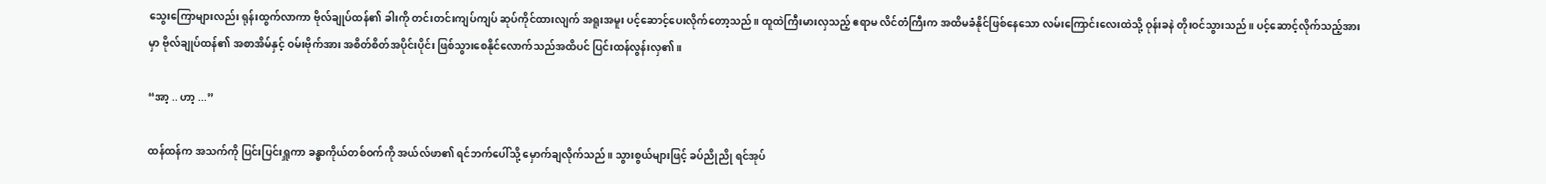သွေးကြောများလည်း ရုန်းထွက်လာကာ ဗိုလ်ချုပ်ထန်၏ ခါးကို တင်းတင်းကျပ်ကျပ် ဆုပ်ကိုင်ထားလျက် အရူးအမူး ပင့်ဆောင့်ပေးလိုက်တော့သည်။ ထူထဲကြီးမားလှသည့် ဧရာမ လိင်တံကြီးက အထိမခံနိုင်ဖြစ်နေသော လမ်းကြောင်းလေးထဲသို့ ဝုန်းခနဲ တိုးဝင်သွားသည်။ ပင့်ဆောင့်လိုက်သည့်အားမှာ ဗိုလ်ချုပ်ထန်၏ အစာအိမ်နှင့် ဝမ်းဗိုက်အား အစိတ်စိတ်အပိုင်းပိုင်း ဖြစ်သွားစေနိုင်လောက်သည်အထိပင် ပြင်းထန်လွန်းလှ၏။

“အာ့ .. ဟာ့ ...”

ထန်ထန်က အသက်ကို ပြင်းပြင်းရှူကာ ခန္ဓာကိုယ်တစ်ဝက်ကို အယ်လ်ဖာ၏ ရင်ဘက်ပေါ်သို့ မှောက်ချလိုက်သည်။ သွားစွယ်များဖြင့် ခပ်ညိုညို ရင်အုပ်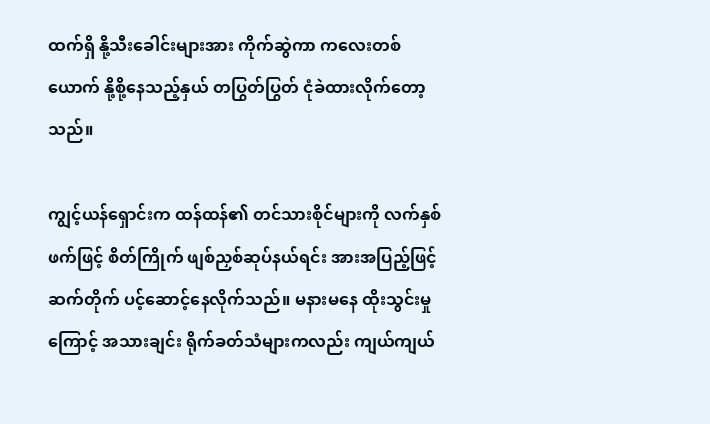ထက်ရှိ နို့သီးခေါင်းများအား ကိုက်ဆွဲကာ ကလေးတစ်ယောက် နို့စို့နေသည့်နှယ် တပြွတ်ပြွတ် ငုံခဲထားလိုက်တော့သည်။

ကျွင့်ယန်ရှောင်းက ထန်ထန်၏ တင်သားစိုင်များကို လက်နှစ်ဖက်ဖြင့် စိတ်ကြိုက် ဖျစ်ညှစ်ဆုပ်နယ်ရင်း အားအပြည့်ဖြင့် ဆက်တိုက် ပင့်ဆောင့်နေလိုက်သည်။ မနားမနေ ထိုးသွင်းမှုကြောင့် အသားချင်း ရိုက်ခတ်သံများကလည်း ကျယ်ကျယ်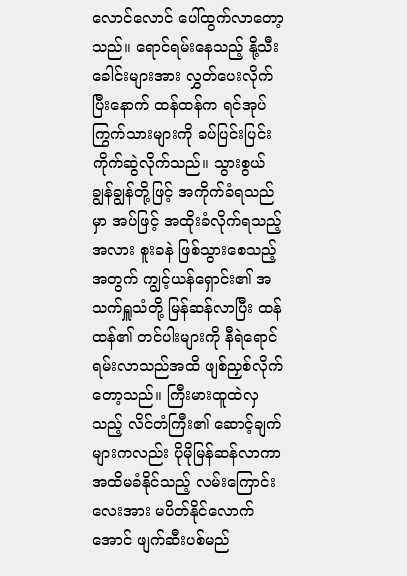လောင်လောင် ပေါ်ထွက်လာတော့သည်။ ရောင်ရမ်းနေသည့် နို့သီးခေါင်းများအား လွှတ်ပေးလိုက်ပြီးနောက် ထန်ထန်က ရင်အုပ်ကြွက်သားများကို ခပ်ပြင်းပြင်း ကိုက်ဆွဲလိုက်သည်။ သွားစွယ်ချွန်ချွန်တို့ဖြင့် အကိုက်ခံရသည်မှာ အပ်ဖြင့် အထိုးခံလိုက်ရသည့်အလား စူးခနဲ ဖြစ်သွားစေသည့်အတွက် ကျွင့်ယန်ရှောင်း၏ အသက်ရှူသံတို့ မြန်ဆန်လာပြီး ထန်ထန်၏ တင်ပါးများကို နီရဲရောင်ရမ်းလာသည်အထိ ဖျစ်ညှစ်လိုက်တော့သည်။ ကြီးမားထူထဲလှသည့် လိင်တံကြီး၏ ဆောင့်ချက်များကလည်း ပိုမိုမြန်ဆန်လာကာ အထိမခံနိုင်သည့် လမ်းကြောင်းလေးအား မပိတ်နိုင်လောက်အောင် ဖျက်ဆီးပစ်မည်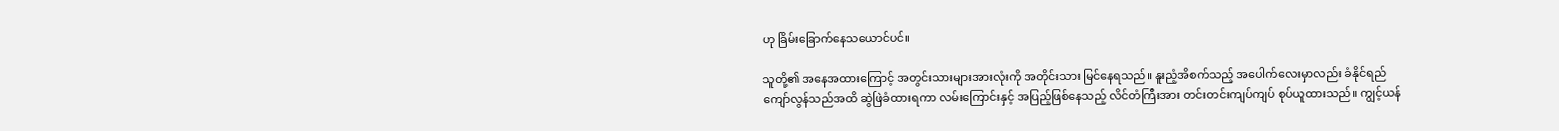ဟု ခြိမ်းခြောက်နေသယောင်ပင်။

သူတို့၏ အနေအထားကြောင့် အတွင်းသားများအားလုံးကို အတိုင်းသား မြင်နေရသည်။ နူးညံ့အိစက်သည့် အပေါက်လေးမှာလည်း ခံနိုင်ရည် ကျော်လွန်သည်အထိ ဆွဲဖြဲခံထားရကာ လမ်းကြောင်းနှင့် အပြည့်ဖြစ်နေသည့် လိင်တံကြီးအား တင်းတင်းကျပ်ကျပ် စုပ်ယူထားသည်။ ကျွင့်ယန်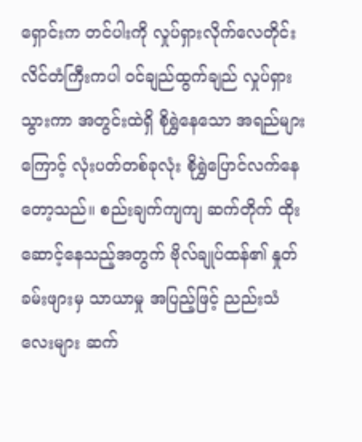ရှောင်းက တင်ပါးကို လှုပ်ရှားလိုက်လေတိုင်း လိင်တံကြီးကပါ ဝင်ချည်ထွက်ချည် လှုပ်ရှားသွားကာ အတွင်းထဲရှိ စိုရွှဲနေသော အရည်များကြောင့် လုံးပတ်တစ်ခုလုံး စိုရွှဲပြောင်လက်နေတော့သည်။ စည်းချက်ကျကျ ဆက်တိုက် ထိုးဆောင့်နေသည့်အတွက် ဗိုလ်ချုပ်ထန်၏ နှုတ်ခမ်းဖျားမှ သာယာမှု အပြည့်ဖြင့် ညည်းသံလေးများ ဆက်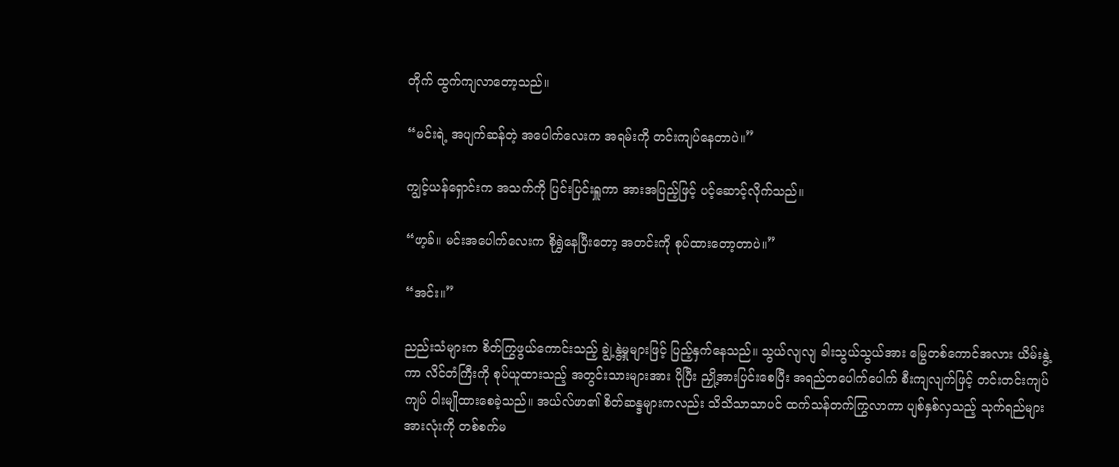တိုက် ထွက်ကျလာတော့သည်။

“မင်းရဲ့ အပျက်ဆန်တဲ့ အပေါက်လေးက အရမ်းကို တင်းကျပ်နေတာပဲ။”

ကျွင့်ယန်ရှောင်းက အသက်ကို ပြင်းပြင်းရှူကာ အားအပြည့်ဖြင့် ပင့်ဆောင့်လိုက်သည်။

“ဖာ့ခ်။ မင်းအပေါက်လေးက စိုရွှဲနေပြီးတော့ အတင်းကို စုပ်ထားတော့တာပဲ။”

“အင်း။”

ညည်းသံများက စိတ်ကြွဖွယ်ကောင်းသည့် ချွဲ့နွဲ့မှုများဖြင့် ပြည့်နှက်နေသည်။ သွယ်လျလျ ခါးသွယ်သွယ်အား မြွေတစ်ကောင်အလား ယိမ်းနွဲ့ကာ လိင်တံကြီးကို စုပ်ယူထားသည့် အတွင်းသားများအား ပိုပြီး ညှို့အားပြင်းစေပြီး အရည်တပေါက်ပေါက် စီးကျလျက်ဖြင့် တင်းတင်းကျပ်ကျပ် ဝါးမျိုထားစေခဲ့သည်။ အယ်လ်ဖာ၏ စိတ်ဆန္ဒများကလည်း သိသိသာသာပင် ထက်သန်တက်ကြွလာကာ ပျစ်နှစ်လှသည့် သုက်ရည်များအားလုံးကို တစ်စက်မ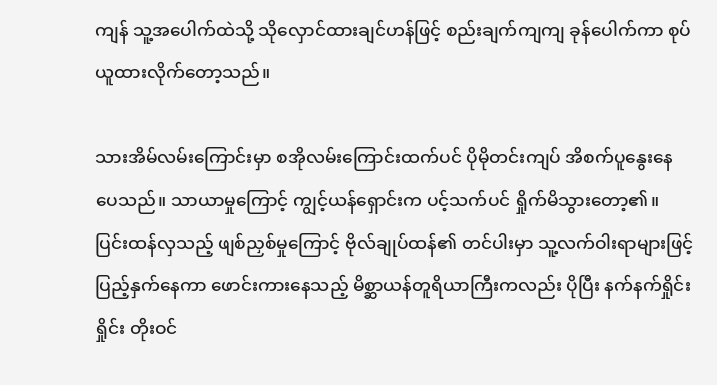ကျန် သူ့အပေါက်ထဲသို့ သိုလှောင်ထားချင်ဟန်ဖြင့် စည်းချက်ကျကျ ခုန်ပေါက်ကာ စုပ်ယူထားလိုက်တော့သည်။

သားအိမ်လမ်းကြောင်းမှာ စအိုလမ်းကြောင်းထက်ပင် ပိုမိုတင်းကျပ် အိစက်ပူနွေးနေပေသည်။ သာယာမှုကြောင့် ကျွင့်ယန်ရှောင်းက ပင့်သက်ပင် ရှိုက်မိသွားတော့၏။ ပြင်းထန်လှသည့် ဖျစ်ညှစ်မှုကြောင့် ဗိုလ်ချုပ်ထန်၏ တင်ပါးမှာ သူ့လက်ဝါးရာများဖြင့် ပြည့်နှက်နေကာ ဖောင်းကားနေသည့် မိစ္ဆာယန်တူရိယာကြီးကလည်း ပိုပြီး နက်နက်ရှိုင်းရှိုင်း တိုးဝင်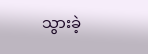သွားခဲ့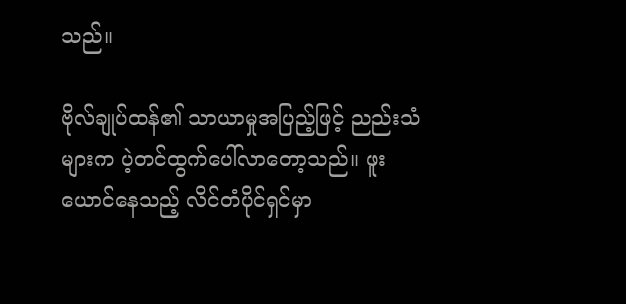သည်။

ဗိုလ်ချုပ်ထန်၏ သာယာမှုအပြည့်ဖြင့် ညည်းသံများက ပဲ့တင်ထွက်ပေါ်လာတော့သည်။ ဖူးယောင်နေသည့် လိင်တံပိုင်ရှင်မှာ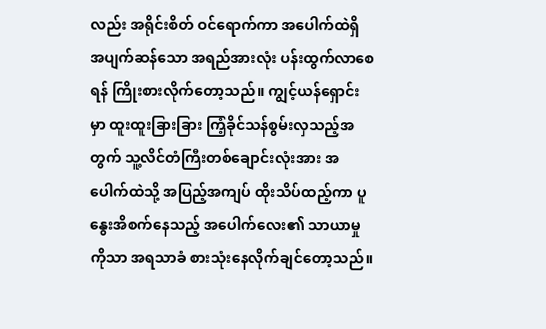လည်း အရိုင်းစိတ် ဝင်ရောက်ကာ အပေါက်ထဲရှိ အပျက်ဆန်သော အရည်အားလုံး ပန်းထွက်လာစေရန် ကြိုးစားလိုက်တော့သည်။ ကျွင့်ယန်ရှောင်းမှာ ထူးထူးခြားခြား ကြံ့ခိုင်သန်စွမ်းလှသည့်အတွက် သူ့လိင်တံကြီးတစ်ချောင်းလုံးအား အပေါက်ထဲသို့ အပြည့်အကျပ် ထိုးသိပ်ထည့်ကာ ပူနွေးအိစက်နေသည့် အပေါက်လေး၏ သာယာမှုကိုသာ အရသာခံ စားသုံးနေလိုက်ချင်တော့သည်။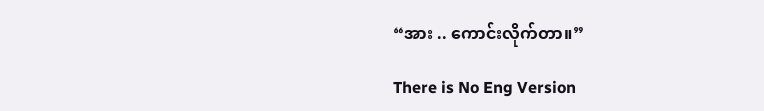“အား .. ကောင်းလိုက်တာ။”

There is No Eng Version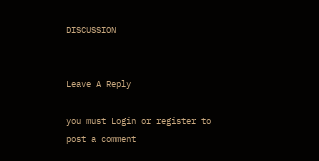DISCUSSION


Leave A Reply

you must Login or register to post a comment